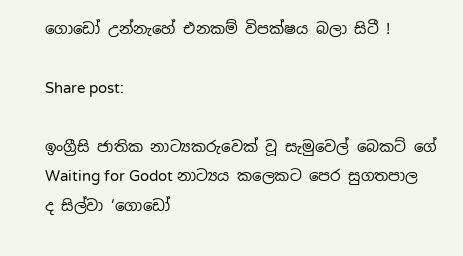ගොඩෝ උන්නැහේ එනකම් විපක්ෂය බලා සිටී !

Share post:

ඉංග්‍රීසි ජාතික නාට්‍යකරුවෙක් වූ සැමුවෙල් බෙකට් ගේ Waiting for Godot නාට්‍යය කලෙකට පෙර සුගතපාල ද සිල්වා ‘ගොඩෝ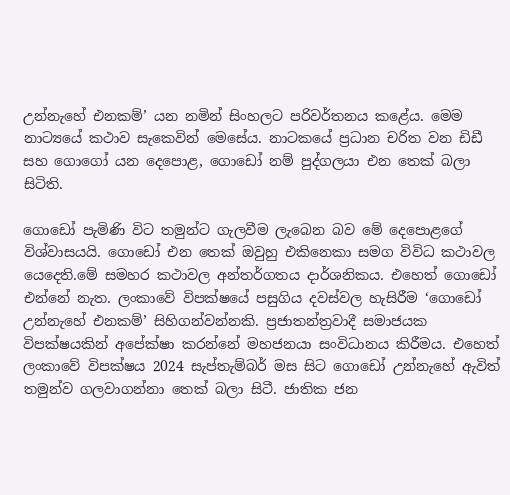උන්නැහේ එනකම්’ යන නමින් සිංහලට පරිවර්තනය කළේය. මෙම නාට්‍යයේ කථාව සැකෙවින් මෙසේය. නාටකයේ ප්‍රධාන චරිත වන ඩිඩී සහ ගොගෝ යන දෙපොළ, ගොඩෝ නම් පුද්ගලයා එන තෙක් බලා සිටිති.

ගොඩෝ පැමිණි විට තමුන්ට ගැලවීම ලැබෙන බව මේ දෙපොළගේ විශ්වාසයයි. ගොඩෝ එන තෙක් ඔවුහු එකිනෙකා සමග විවිධ කථාවල යෙදෙති.මේ සමහර කථාවල අන්තර්ගතය දාර්ශනිකය. එහෙත් ගොඩෝ එන්නේ නැත. ලංකාවේ විපක්ෂයේ පසුගිය දවස්වල හැසිරීම ‘ගොඩෝ උන්නැහේ එනකම්’ සිහිගන්වන්නකි. ප්‍රජාතන්ත්‍රවාදී සමාජයක විපක්ෂයකින් අපේක්ෂා කරන්නේ මහජනයා සංවිධානය කිරීමය. එහෙත් ලංකාවේ විපක්ෂය 2024 සැප්තැම්බර් මස සිට ගොඩෝ උන්නැහේ ඇවිත් තමුන්ව ගලවාගන්නා තෙක් බලා සිටී. ජාතික ජන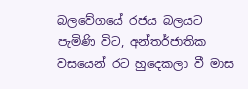බලවේගයේ රජය බලයට පැමිණි විට, අන්තර්ජාතික වසයෙන් රට හුදෙකලා වී මාස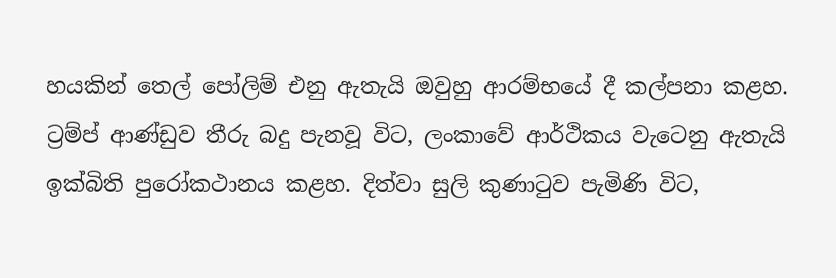හයකින් තෙල් පෝලිම් එනු ඇතැයි ඔවුහු ආරම්භයේ දී කල්පනා කළහ. ට්‍රම්ප් ආණ්ඩුව තීරු බදු පැනවූ විට, ලංකාවේ ආර්ථිකය වැටෙනු ඇතැයි ඉක්බිති පුරෝකථානය කළහ. දිත්වා සුලි කුණාටුව පැමිණි විට,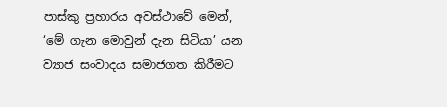පාස්කු ප්‍රහාරය අවස්ථාවේ මෙන්, ‘මේ ගැන මොවුන් දැන සිටියා’ යන ව්‍යාජ සංවාදය සමාජගත කිරීමට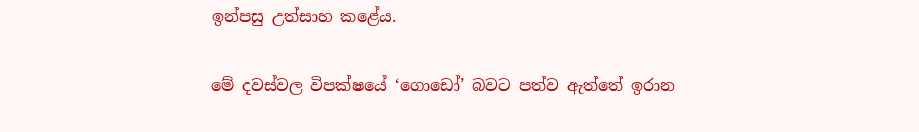ඉන්පසු උත්සාහ කළේය.

මේ දවස්වල විපක්ෂයේ ‘ගොඩෝ’ බවට පත්ව ඇත්තේ ඉරාන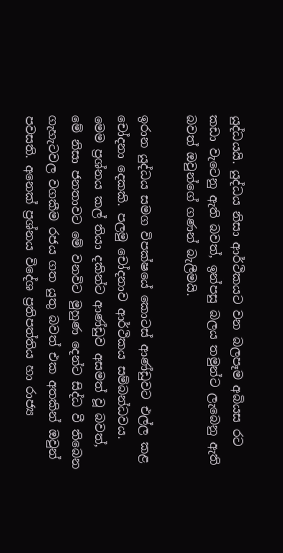යුද්ධයයි. යුද්ධය නිසා ආර්ථිකයට වන බලපෑම අබියස රට කඩා වැටෙනු ඇති බවත්, ඉන්පසු බලය තමුන්ට ලැබෙනු ඇති බවත් ඔවුන්ගේ ගණන් බැලීමයි.

ඉරාන යුද්ධය සමග විපක්ෂයේ කොටස් ආණ්ඩුවට එල්ල කළ චෝදනා දෙකකි. පලමු චෝදනාව ආර්ථිකය සම්බන්ධවය. මෙම ප්‍රශ්නය කල් තියා දකින්ට ආණ්ඩුව අසමත් වූ බවත්, මේ නිසා ජනතාවට මේ වනවිට මුහුණ දෙන්ට සිද්ධ වී තිබෙන ගැහැටවල වගකීම රජය ගත යුතු බවත් එක අතකින් ඔවුන් පවසති. අනෙක් ප්‍රශ්නය විදේශ ප්‍රතිපත්තිය හා රාජ්‍ය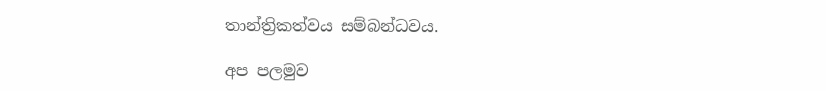තාන්ත්‍රිකත්වය සම්බන්ධවය.

අප පලමුව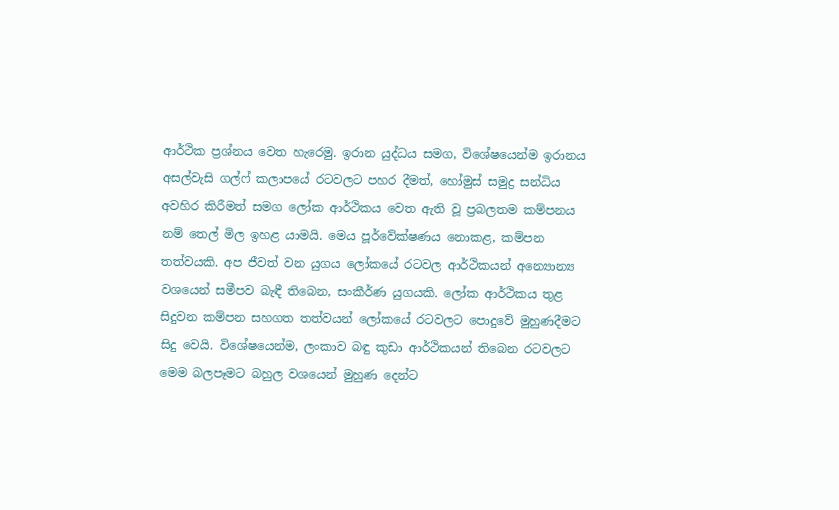ආර්ථික ප්‍රශ්නය වෙත හැරෙමු. ඉරාන යුද්ධය සමග, විශේෂයෙන්ම ඉරානය අසල්වැසි ගල්ෆ් කලාපයේ රටවලට පහර දීමත්, හෝමුස් සමුද්‍ර සන්ධිය අවහිර කිරීමත් සමග ලෝක ආර්ථිකය වෙත ඇති වූ ප්‍රබලතම කම්පනය නම් තෙල් මිල ඉහළ යාමයි. මෙය පූර්වේක්ෂණය නොකළ, කම්පන තත්වයකි. අප ජීවත් වන යුගය ලෝකයේ රටවල ආර්ථිකයන් අන්‍යොන්‍ය වශයෙන් සමීපව බැඳී තිබෙන, සංකීර්ණ යුගයකි. ලෝක ආර්ථිකය තුළ සිදුවන කම්පන සහගත තත්වයන් ලෝකයේ රටවලට පොදුවේ මුහුණදීමට සිදු වෙයි. විශේෂයෙන්ම, ලංකාව බඳු කුඩා ආර්ථිකයන් තිබෙන රටවලට මෙම බලපෑමට බහුල වශයෙන් මුහුණ දෙන්ට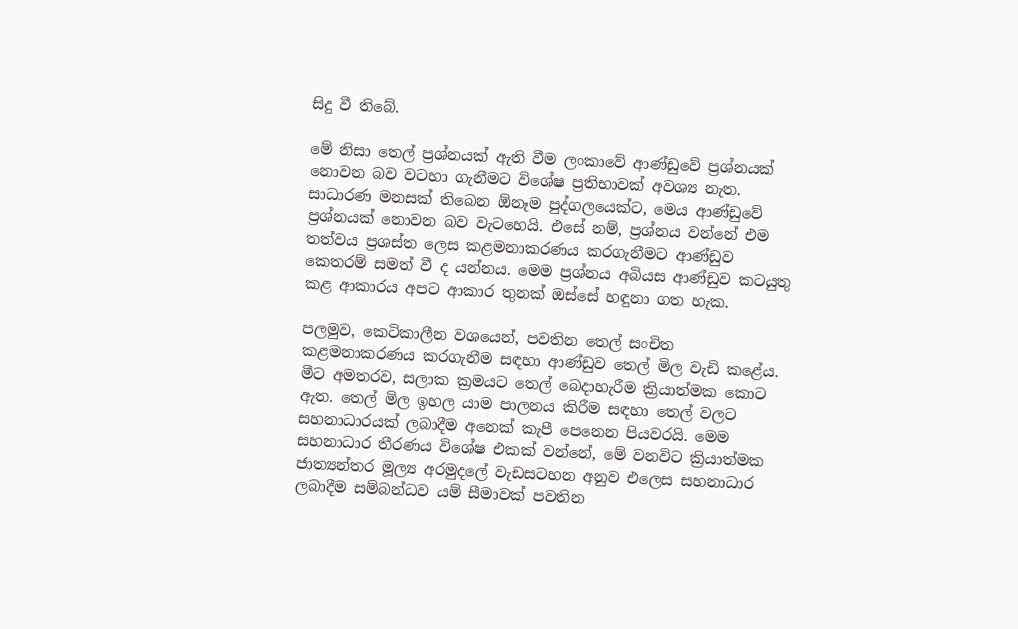සිදු වී තිබේ.

මේ නිසා තෙල් ප්‍රශ්නයක් ඇති වීම ලංකාවේ ආණ්ඩුවේ ප්‍රශ්නයක් නොවන බව වටහා ගැනීමට විශේෂ ප්‍රතිභාවක් අවශ්‍ය නැත. සාධාරණ මනසක් තිබෙන ඕනෑම පුද්ගලයෙක්ට, මෙය ආණ්ඩුවේ ප්‍රශ්නයක් නොවන බව වැටහෙයි. එසේ නම්, ප්‍රශ්නය වන්නේ එම තත්වය ප්‍රශස්ත ලෙස කළමනාකරණය කරගැනීමට ආණ්ඩුව කෙතරම් සමත් වී ද යන්නය. මෙම ප්‍රශ්නය අබියස ආණ්ඩුව කටයුතු කළ ආකාරය අපට ආකාර තුනක් ඔස්සේ හඳුනා ගත හැක.

පලමුව, කෙටිකාලීන වශයෙන්, පවතින තෙල් සංචිත කළමනාකරණය කරගැනීම සඳහා ආණ්ඩුව තෙල් මිල වැඩි කළේය. මීට අමතරව, සලාක ක්‍රමයට තෙල් බෙදාහැරීම ක්‍රියාත්මක කොට ඇත. තෙල් මිල ඉහල යාම පාලනය කිරීම සඳහා තෙල් වලට සහනාධාරයක් ලබාදීම අනෙක් කැපී පෙනෙන පියවරයි. මෙම සහනාධාර තීරණය විශේෂ එකක් වන්නේ, මේ වනවිට ක්‍රියාත්මක ජාත්‍යන්තර මූල්‍ය අරමුදලේ වැඩසටහන අනුව එලෙස සහනාධාර ලබාදීම සම්බන්ධව යම් සීමාවක් පවතින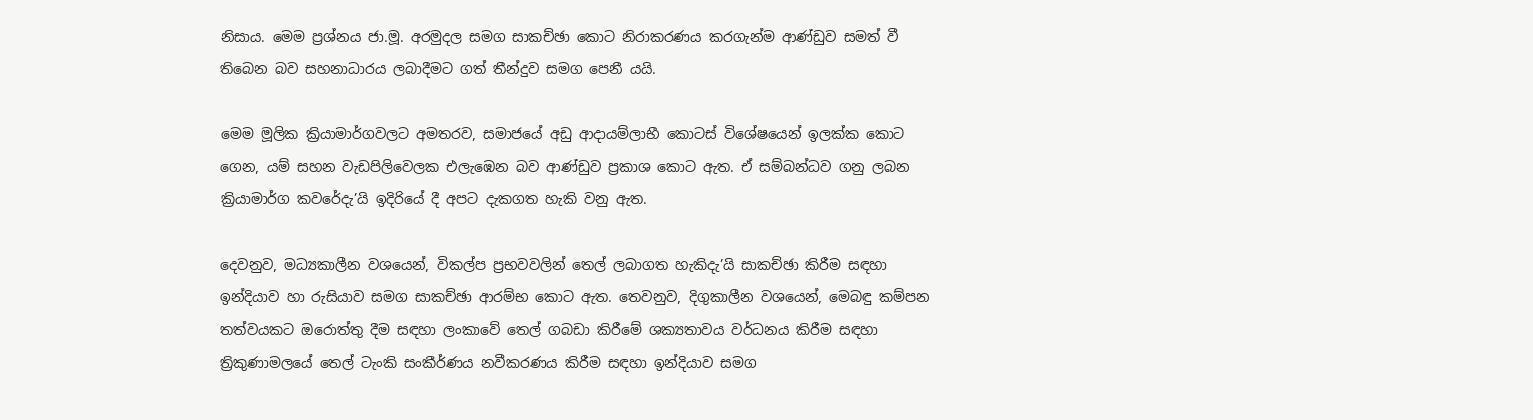නිසාය. මෙම ප්‍රශ්නය ජා.මූ. අරමුදල සමග සාකච්ඡා කොට නිරාකරණය කරගැන්ම ආණ්ඩුව සමත් වී තිබෙන බව සහනාධාරය ලබාදීමට ගත් තීන්දුව සමග පෙනී යයි.

මෙම මූලික ක්‍රියාමාර්ගවලට අමතරව, සමාජයේ අඩු ආදායම්ලාභී කොටස් විශේෂයෙන් ඉලක්ක කොට ගෙන, යම් සහන වැඩපිලිවෙලක එලැඹෙන බව ආණ්ඩුව ප්‍රකාශ කොට ඇත. ඒ සම්බන්ධව ගනු ලබන ක්‍රියාමාර්ග කව‍රේදැ’යි ඉදිරියේ දී අපට දැකගත හැකි වනු ඇත.

දෙවනුව, මධ්‍යකාලීන වශයෙන්, විකල්ප ප්‍රභවවලින් තෙල් ලබාගත හැකිදැ’යි සාකච්ඡා කිරීම සඳහා ඉන්දියාව හා රුසියාව සමග සාකච්ඡා ආරම්භ කොට ඇත. තෙවනුව, දිගුකාලීන වශයෙන්, මෙබඳු කම්පන තත්වයකට ඔරොත්තු දීම සඳහා ලංකාවේ තෙල් ගබඩා කිරීමේ ශක්‍යතාවය වර්ධනය කිරීම සඳහා ත්‍රිකුණාමලයේ තෙල් ටැංකි සංකීර්ණය නවීකරණය කිරීම සඳහා ඉන්දියාව සමග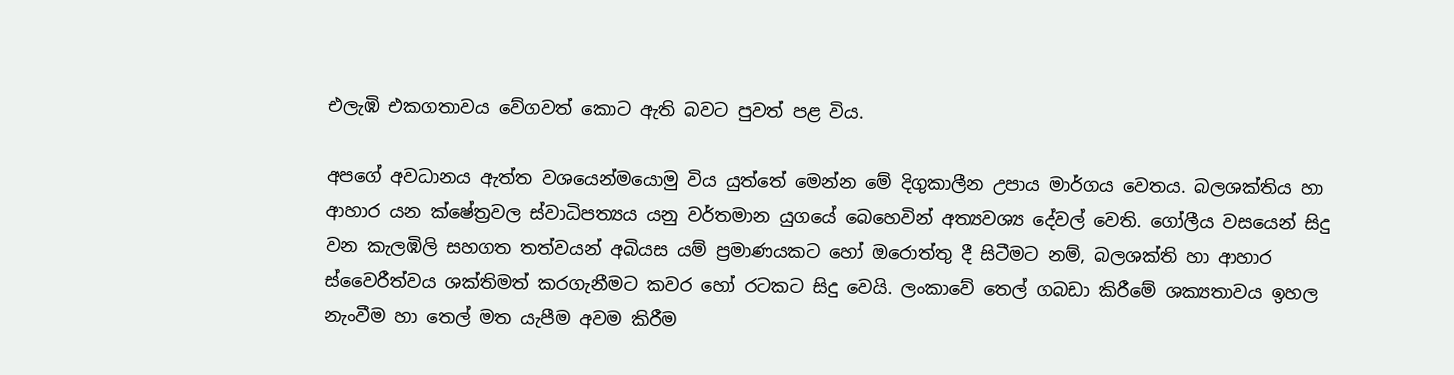එලැඹි එකගතාවය වේගවත් කොට ඇති බවට පුවත් පළ විය.

අපගේ අවධානය ඇත්ත වශයෙන්මයොමු විය යුත්තේ මෙන්න මේ දිගුකාලීන උපාය මාර්ගය වෙතය. බලශක්තිය හා ආහාර යන ක්ෂේත්‍රවල ස්වාධිපත්‍යය යනු වර්තමාන යුගයේ බෙහෙවින් අත්‍යවශ්‍ය දේවල් වෙති. ගෝලීය වසයෙන් සිදු වන කැලඹිලි සහගත තත්වයන් අබියස යම් ප්‍රමාණයකට හෝ ඔරොත්තු දී සිටීමට නම්, බලශක්ති හා ආහාර ස්වෛරීත්වය ශක්තිමත් කරගැනීමට කවර හෝ රටකට සිදු වෙයි. ලංකාවේ තෙල් ගබඩා කිරීමේ ශක්‍යතාවය ඉහල නැංවීම හා තෙල් මත යැපීම අවම කිරීම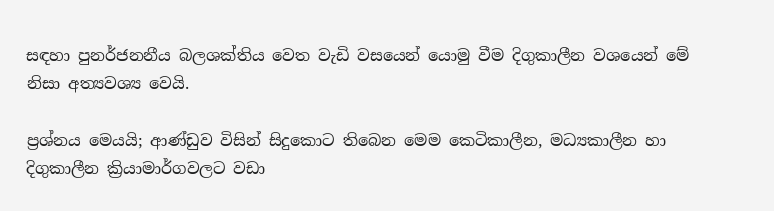සඳහා පුනර්ජනනීය බලශක්තිය වෙත වැඩි වසයෙන් යොමු වීම දිගුකාලීන වශයෙන්‍ මේ නිසා අත්‍යවශ්‍ය වෙයි.

ප්‍රශ්නය මෙයයි; ආණ්ඩුව විසින් සිදුකොට තිබෙන මෙම කෙටිකාලීන, මධ්‍යකාලීන හා දිගුකාලීන ක්‍රියාමාර්ගවලට වඩා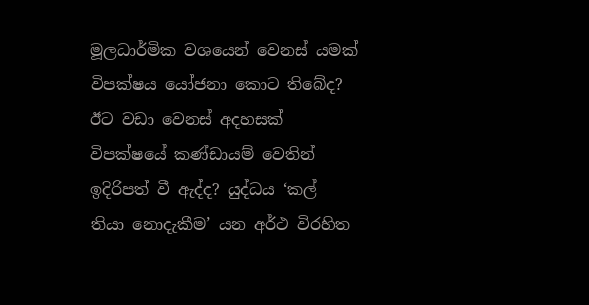මූලධාර්මික වශයෙන් වෙනස් යමක් විපක්ෂය යෝජනා කොට තිබේද? ඊට වඩා වෙනස් අදහසක් විපක්ෂයේ කණ්ඩායම් වෙතින් ඉදිරිපත් වී ඇද්ද? යුද්ධය ‘කල් තියා නොදැකීම’ යන අර්ථ විරහිත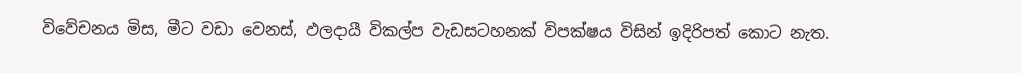විවේචනය මිස, මීට වඩා වෙනස්, ඵලදායී විකල්ප වැඩසටහනක් විපක්ෂය විසින් ඉදිරිපත් කොට නැත.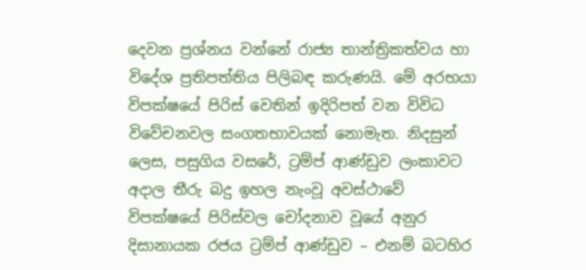දෙවන ප්‍රශ්නය වන්නේ රාජ්‍ය තාන්ත්‍රිකත්වය හා විදේශ ප්‍රතිපත්තිය පිලිබඳ කරුණයි. මේ අරභයා විපක්ෂයේ පිරිස් වෙතින් ඉදිරිපත් වන විවිධ විවේචනවල සංගතභාවයක් නොමැත. නිදසුන් ලෙස, පසුගිය වසරේ, ට්‍රම්ප් ආණ්ඩුව ලංකාවට අදාල තීරු බදු ඉහල නැංවූ අවස්ථාවේ විපක්ෂයේ පිරිස්වල චෝදනාව වූයේ අනුර දිසානායක රජය ට්‍රම්ප් ආණ්ඩුව – එනම් බටහිර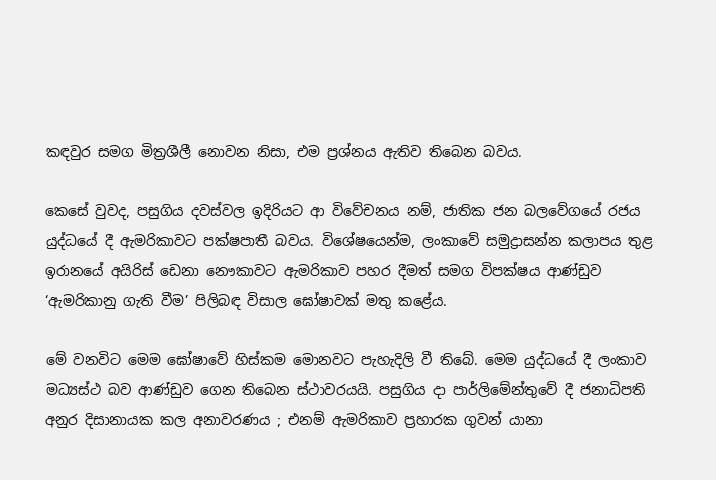කඳවුර සමග මිත්‍රශීලී නොවන නිසා, එම ප්‍රශ්නය ඇතිව තිබෙන බවය.

කෙසේ වුවද, පසුගිය දවස්වල ඉදිරියට ආ විවේචනය නම්, ජාතික ජන බලවේගයේ රජය යුද්ධයේ දී ඇමරිකාවට පක්ෂපාතී බවය. විශේෂයෙන්ම, ලංකාවේ සමුද්‍රාසන්න කලාපය තුළ ඉරානයේ අයිරිස් ඩෙනා නෞකාවට ඇමරිකාව පහර දීමත් සමග විපක්ෂය ආණ්ඩුව ‘ඇමරිකානු ගැති වීම’ පිලිබඳ විසාල ඝෝෂාවක් මතු කළේය.

මේ වනවිට මෙම ඝෝෂාවේ හිස්කම මොනවට පැහැදිලි වී තිබේ. මෙම යුද්ධයේ දී ලංකාව මධ්‍යස්ථ බව ආණ්ඩුව ගෙන තිබෙන ස්ථාවරයයි. පසුගිය දා පාර්ලිමේන්තුවේ දී ජනාධිපති අනුර දිසානායක කල අනාවරණය ; එනම් ඇමරිකාව ප්‍රහාරක ගුවන් යානා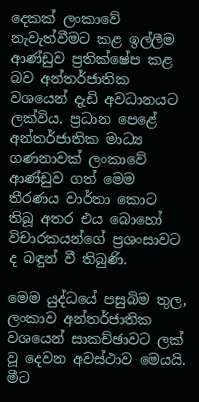දෙකක් ලංකාවේ නැවැත්වීමට කළ ඉල්ලීම ආණ්ඩුව ප්‍රතික්ෂේප කළ බව අන්තර්ජාතික වශයෙන් දැඩි අවධානයට ලක්විය. ප්‍රධාන පෙළේ අන්තර්ජාතික මාධ්‍ය ගණනාවක් ලංකාවේ ආණ්ඩුව ගත් මෙම තීරණය වාර්තා කොට තිබූ අතර එය බොහෝ විචාරකයන්ගේ ප්‍රශංසාවට ද බඳුන් වී තිබුණි.

මෙම යුද්ධයේ පසුබිම තුල, ලංකාව අන්තර්ජාතික වශයෙන් සාකච්ඡාවට ලක් වූ දෙවන අවස්ථාව මෙයයි. මීට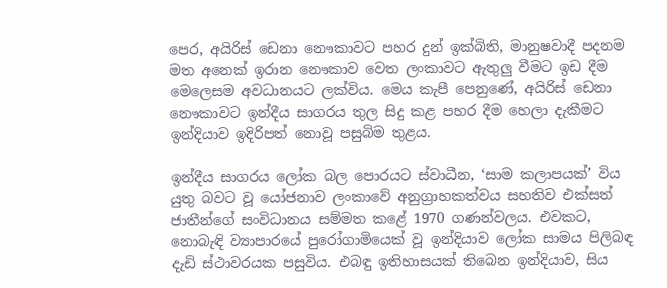පෙර, අයිරිස් ඩෙනා නෞකාවට පහර දුන් ඉක්බිති, මානුෂවාදී පදනම මත අනෙක් ඉරාන නෞකාව වෙත ලංකාවට ඇතුලු වීමට ඉඩ දීම මෙලෙසම අවධානයට ලක්විය. මෙය කැපී පෙනුණේ, අයිරිස් ඩෙනා නෞකාවට ඉන්දීය සාගරය තුල සිදු කළ පහර දීම හෙලා දැකීමට ඉන්දියාව ඉදිරිපත් නොවූ පසුබිම තුළය.

ඉන්දීය සාගරය ලෝක බල පොරයට ස්වාධීන, ‘සාම කලාපයක්’ විය යුතු බවට වූ යෝජනාව ලංකාවේ අනුග්‍රාහකත්වය සහතිව එක්සත් ජාතීන්ගේ සංවිධානය සම්මත කළේ 1970 ගණන්වලය. එවකට, නොබැඳි ව්‍යාපාරයේ පුරෝගාමියෙක් වූ ඉන්දියාව ලෝක සාමය පිලිබඳ දැඩි ස්ථාවරයක පසුවිය. එබඳු ඉතිහාසයක් තිබෙන ඉන්දියාව, සිය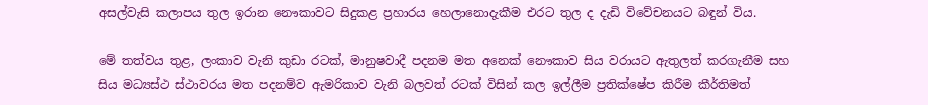අසල්වැසි කලාපය තුල ඉරාන නෞකාවට සිදුකළ ප්‍රහාරය හෙලානොදැකීම එරට තුල ද දැඩි විවේචනයට බඳුන් විය.

මේ තත්වය තුළ, ලංකාව වැනි කුඩා රටක්, මානුෂවාදී පදනම මත අනෙක් නෞකාව සිය වරායට ඇතුලත් කරගැනීම සහ සිය මධ්‍යස්ථ ස්ථාවරය මත පදනම්ව ඇමරිකාව වැනි බලවත් රටක් විසින් කල ඉල්ලීම ප්‍රතික්ෂේප කිරීම කීර්තිමත්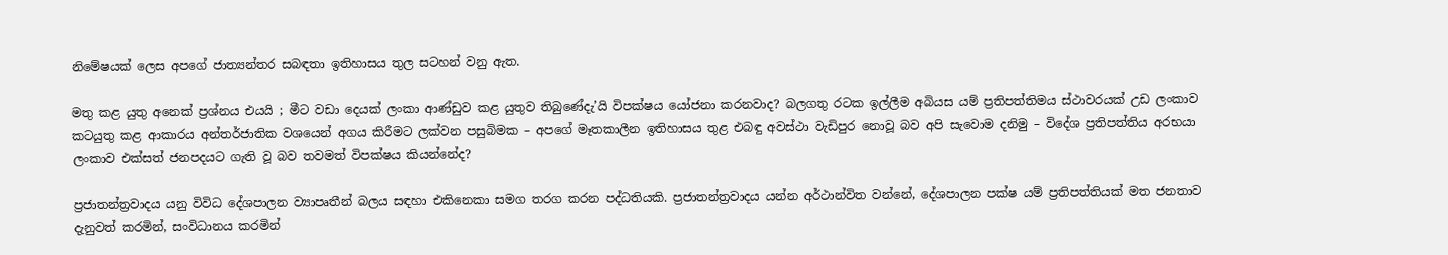නිමේෂයක් ලෙස අපගේ ජාත්‍යන්තර සබඳතා ඉතිහාසය තුල සටහන් වනු ඇත.

මතු කළ යුතු අනෙක් ප්‍රශ්නය එයයි ; මීට වඩා දෙයක් ලංකා ආණ්ඩුව කළ යුතුව තිබුණේදැ’යි විපක්ෂය යෝජනා කරනවාද? බලගතු රටක ඉල්ලීම අබියස යම් ප්‍රතිපත්තිමය ස්ථාවරයක් උඩ ලංකාව කටයුතු කළ ආකාරය අන්තර්ජාතික වශයෙන් අගය කිරීමට ලක්වන පසුබිමක – අපගේ මෑතකාලීන ඉතිහාසය තුළ එබඳු අවස්ථා වැඩිපුර නොවූ බව අපි සැවොම දනිමු – විදේශ ප්‍රතිපත්තිය අරභයා ලංකාව එක්සත් ජනපදයට ගැති වූ බව තවමත් විපක්ෂය කියන්නේද?

ප්‍රජාතන්ත්‍රවාදය යනු විවිධ දේශපාලන ව්‍යාපෘතීන් බලය සඳහා එකිනෙකා සමග තරග කරන පද්ධතියකි. ප්‍රජාතන්ත්‍රවාදය යන්න අර්ථාන්විත වන්නේ, දේශපාලන පක්ෂ යම් ප්‍රතිපත්තියක් මත ජනතාව දැනුවත් කරමින්, සංවිධානය කරමින්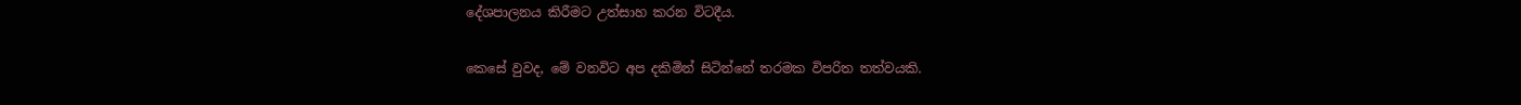දේශපාලනය කිරීමට උත්සාහ කරන විටදීය.

කෙසේ වුවද, මේ වනවිට අප දකිමින් සිටින්නේ තරමක විපරිත තත්වයකි.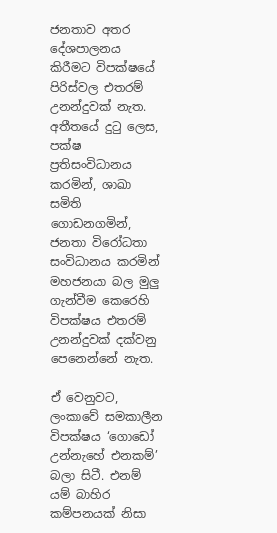ජනතාව අතර දේශපාලනය කිරීමට විපක්ෂයේ පිරිස්වල එතරම් උනන්දුවක් නැත. අතීතයේ දුටු ලෙස, පක්ෂ ප්‍රතිසංවිධානය කරමින්, ශාඛා සමිති ගොඩනගමින්, ජනතා විරෝධතා සංවිධානය කරමින් මහජනයා බල මුලු ගැන්වීම කෙරෙහි විපක්ෂය එතරම් උනන්දුවක් දක්වනු පෙනෙන්නේ නැත.

ඒ වෙනුවට, ලංකාවේ සමකාලීන විපක්ෂය ‘ගොඩෝ උන්නැහේ එනකම්’ බලා සිටී. එනම් යම් බාහිර කම්පනයක් නිසා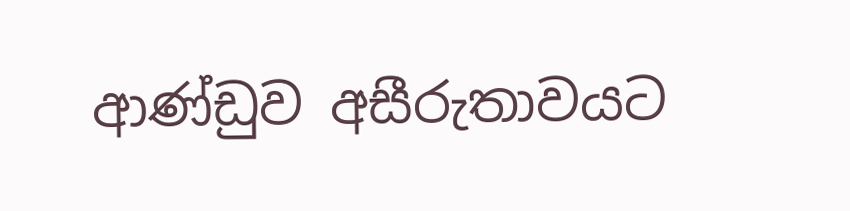ආණ්ඩුව අසීරුතාවයට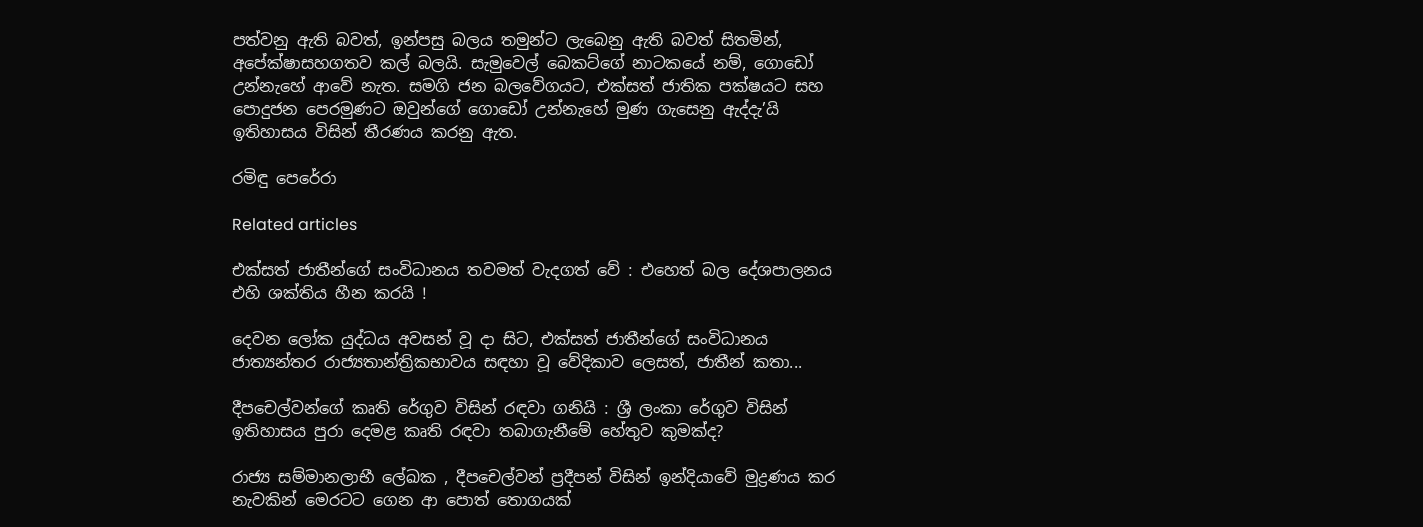පත්වනු ඇති බවත්, ඉන්පසු බලය තමුන්ට ලැබෙනු ඇති බවත් සිතමින්, අපේක්ෂාසහගතව කල් බලයි. සැමුවෙල් බෙකට්ගේ නාටකයේ නම්, ගොඩෝ උන්නැහේ ආවේ නැත. සමගි ජන බලවේගයට, එක්සත් ජාතික පක්ෂයට සහ පොදුජන පෙරමුණට ඔවුන්ගේ ගොඩෝ උන්නැහේ මුණ ගැසෙනු ඇද්දැ’යි ඉතිහාසය විසින් තීරණය කරනු ඇත.

රමිඳු පෙරේරා

Related articles

එක්සත් ජාතීන්ගේ සංවිධානය තවමත් වැදගත් වේ : එහෙත් බල දේශපාලනය එහි ශක්තිය හීන කරයි !

දෙවන ලෝක යුද්ධය අවසන් වූ දා සිට, එක්සත් ජාතීන්ගේ සංවිධානය ජාත්‍යන්තර රාජ්‍යතාන්ත්‍රිකභාවය සඳහා වූ වේදිකාව ලෙසත්, ජාතීන් කතා...

දීපචෙල්වන්ගේ කෘති රේගුව විසින් රඳවා ගනියි : ශ්‍රී ලංකා රේගුව විසින් ඉතිහාසය පුරා දෙමළ කෘති රඳවා තබාගැනීමේ හේතුව කුමක්ද?

රාජ්‍ය සම්මානලාභී ලේඛක , දීපචෙල්වන් ප්‍රදීපන් විසින් ඉන්දියාවේ මුද්‍රණය කර නැවකින් මෙරටට ගෙන ආ පොත් තොගයක්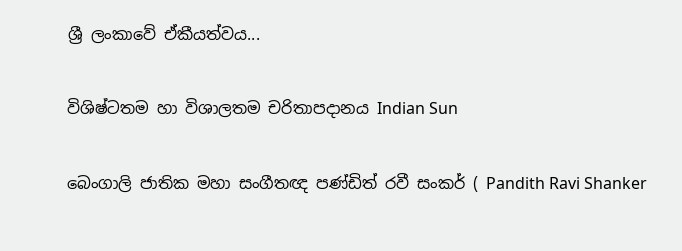ශ්‍රී ලංකාවේ ඒකීයත්වය...

විශිෂ්ටතම හා විශාලතම චරිතාපදානය Indian Sun

බෙංගාලි ජාතික මහා සංගීතඥ පණ්ඩිත් රවී සංකර් ( Pandith Ravi Shanker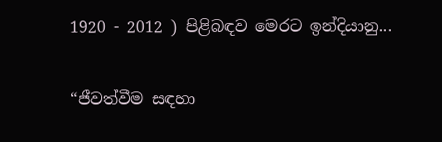1920 - 2012 ) පිළිබඳව මෙරට ඉන්දියානු...

“ජීවත්වීම සඳහා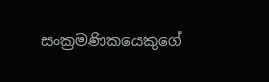සංක්‍රමණිකයෙකුගේ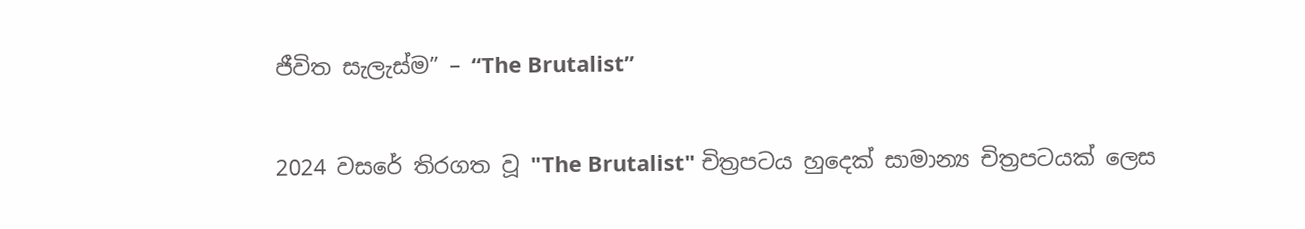ජීවිත සැලැස්ම” – “The Brutalist”

2024 වසරේ තිරගත වූ "The Brutalist" චිත්‍රපටය හුදෙක් සාමාන්‍ය චිත්‍රපටයක් ලෙස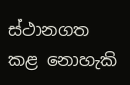ස්ථානගත කළ නොහැකි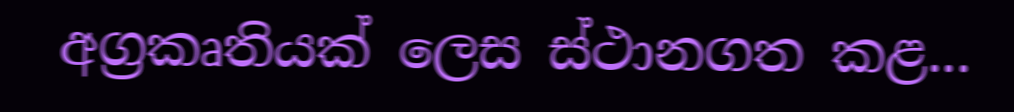අග්‍රකෘතියක් ලෙස ස්ථානගත කළ...